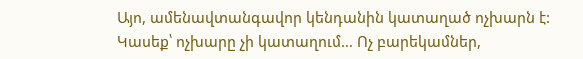Այո, ամենավտանգավոր կենդանին կատաղած ոչխարն է: Կասեք՝ ոչխարը չի կատաղում… Ոչ բարեկամներ,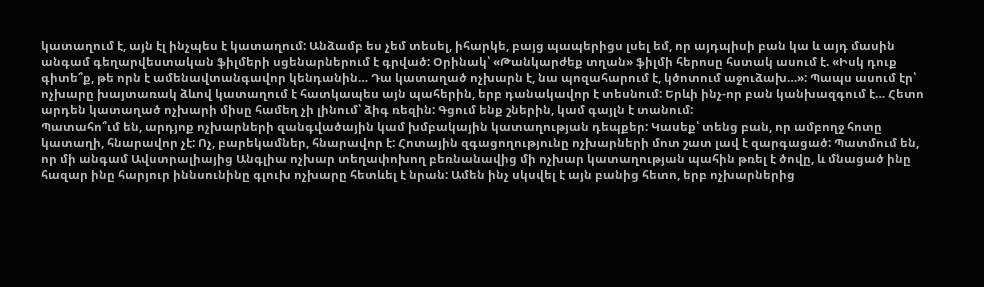կատաղում է, այն էլ ինչպես է կատաղում: Անձամբ ես չեմ տեսել, իհարկե, բայց պապերիցս լսել եմ, որ այդպիսի բան կա և այդ մասին անգամ գեղարվեստական ֆիլմերի սցենարներում է գրված: Օրինակ՝ «Թանկարժեք տղան» ֆիլմի հերոսը հստակ ասում է. «Իսկ դուք գիտե՞ք, թե որն է ամենավտանգավոր կենդանին… Դա կատաղած ոչխարն է, նա պոզահարում է, կծոտում աջուձախ…»: Պապս ասում էր՝ ոչխարը խայտառակ ձևով կատաղում է հատկապես այն պահերին, երբ դանակավոր է տեսնում: Երևի ինչ-որ բան կանխազգում է… Հետո արդեն կատաղած ոչխարի միսը համեղ չի լինում՝ ձիգ ռեզին: Գցում ենք շներին, կամ գայլն է տանում:
Պատահո՞ւմ են, արդյոք ոչխարների զանգվածային կամ խմբակային կատաղության դեպքեր: Կասեք՝ տենց բան, որ ամբողջ հոտը կատաղի, հնարավոր չէ: Ոչ, բարեկամներ, հնարավոր է: Հոտային զգացողությունը ոչխարների մոտ շատ լավ է զարգացած: Պատմում են, որ մի անգամ Ավստրալիայից Անգլիա ոչխար տեղափոխող բեռնանավից մի ոչխար կատաղության պահին թռել է ծովը, և մնացած ինը հազար ինը հարյուր իննսունինը գլուխ ոչխարը հետևել է նրան: Ամեն ինչ սկսվել է այն բանից հետո, երբ ոչխարներից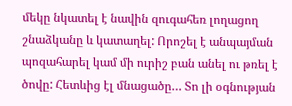մեկը նկատել է նավին զուգահեռ լողացող շնաձկանը և կատաղել: Որոշել է անպայման պոզահարել կամ մի ուրիշ բան անել ու թռել է ծովը: Հետևից էլ մնացածը… Տո լի օգնության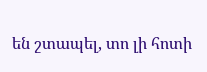են շտապել, տո լի հոտի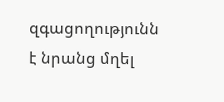զգացողությունն է նրանց մղել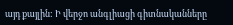այդ քայլին: Ի վերջո անգլիացի գիտնականները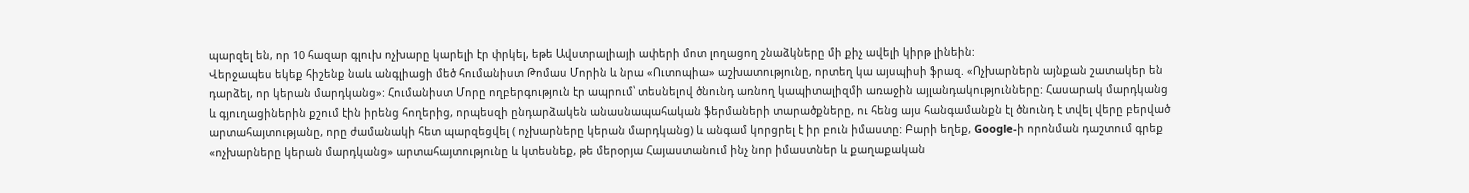պարզել են, որ 10 հազար գլուխ ոչխարը կարելի էր փրկել, եթե Ավստրալիայի ափերի մոտ լողացող շնաձկները մի քիչ ավելի կիրթ լինեին:
Վերջապես եկեք հիշենք նաև անգլիացի մեծ հումանիստ Թոմաս Մորին և նրա «Ուտոպիա» աշխատությունը, որտեղ կա այսպիսի ֆրազ. «Ոչխարներն այնքան շատակեր են դարձել, որ կերան մարդկանց»: Հումանիստ Մորը ողբերգություն էր ապրում՝ տեսնելով ծնունդ առնող կապիտալիզմի առաջին այլանդակությունները: Հասարակ մարդկանց և գյուղացիներին քշում էին իրենց հողերից, որպեսզի ընդարձակեն անասնապահական ֆերմաների տարածքները, ու հենց այս հանգամանքն էլ ծնունդ է տվել վերը բերված արտահայտությանը, որը ժամանակի հետ պարզեցվել ( ոչխարները կերան մարդկանց) և անգամ կորցրել է իր բուն իմաստը: Բարի եղեք, Google-ի որոնման դաշտում գրեք «ոչխարները կերան մարդկանց» արտահայտությունը և կտեսնեք, թե մերօրյա Հայաստանում ինչ նոր իմաստներ և քաղաքական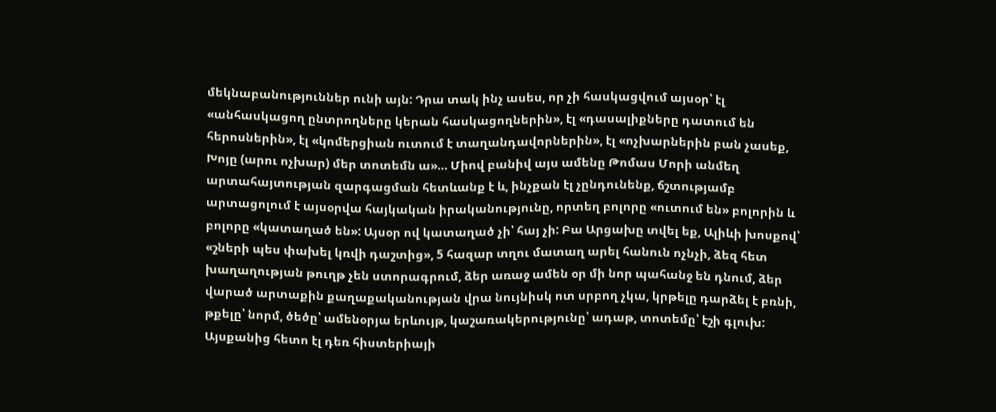մեկնաբանություններ ունի այն: Դրա տակ ինչ ասես, որ չի հասկացվում այսօր՝ էլ «անհասկացող ընտրողները կերան հասկացողներին», էլ «դասալիքները դատում են հերոսներին», էլ «կոմերցիան ուտում է տաղանդավորներին», էլ «ոչխարներին բան չասեք, Խոյը (արու ոչխար) մեր տոտեմն ա»… Միով բանիվ այս ամենը Թոմաս Մորի անմեղ արտահայտության զարգացման հետևանք է և, ինչքան էլ չընդունենք, ճշտությամբ արտացոլում է այսօրվա հայկական իրականությունը, որտեղ բոլորը «ուտում են» բոլորին և բոլորը «կատաղած են»: Այսօր ով կատաղած չի՝ հայ չի: Բա Արցախը տվել եք, Ալիևի խոսքով՝ «շների պես փախել կռվի դաշտից», 5 հազար տղու մատաղ արել հանուն ոչնչի, ձեզ հետ խաղաղության թուղթ չեն ստորագրում, ձեր առաջ ամեն օր մի նոր պահանջ են դնում, ձեր վարած արտաքին քաղաքականության վրա նույնիսկ ոտ սրբող չկա, կրթելը դարձել է բռնի, թքելը՝ նորմ, ծեծը՝ ամենօրյա երևույթ, կաշառակերությունը՝ ադաթ, տոտեմը՝ էշի գլուխ: Այսքանից հետո էլ դեռ հիստերիայի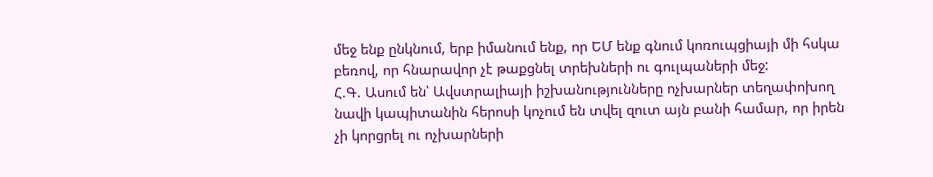մեջ ենք ընկնում, երբ իմանում ենք, որ ԵՄ ենք գնում կոռուպցիայի մի հսկա բեռով, որ հնարավոր չէ թաքցնել տրեխների ու գուլպաների մեջ:
Հ.Գ. Ասում են՝ Ավստրալիայի իշխանությունները ոչխարներ տեղափոխող նավի կապիտանին հերոսի կոչում են տվել զուտ այն բանի համար, որ իրեն չի կորցրել ու ոչխարների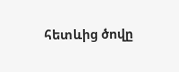հետևից ծովը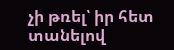չի թռել՝ իր հետ տանելով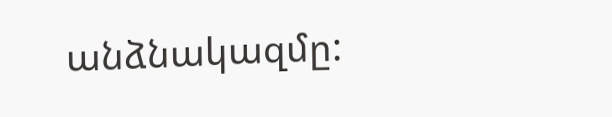անձնակազմը: